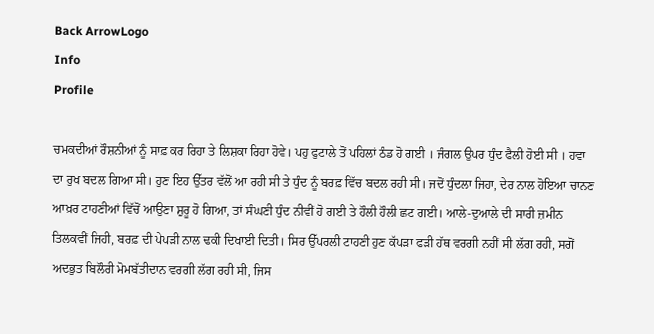Back ArrowLogo
Info
Profile

ਚਮਕਦੀਆਂ ਰੌਸ਼ਨੀਆਂ ਨੂੰ ਸਾਫ਼ ਕਰ ਰਿਹਾ ਤੇ ਲਿਸ਼ਕਾ ਰਿਹਾ ਹੋਵੇ। ਪਹੁ ਫੁਟਾਲੇ ਤੋਂ ਪਹਿਲਾਂ ਠੰਡ ਹੋ ਗਈ । ਜੰਗਲ ਉਪਰ ਧੁੰਦ ਫੈਲੀ ਹੋਈ ਸੀ । ਹਵਾ ਦਾ ਰੁਖ ਬਦਲ ਗਿਆ ਸੀ। ਹੁਣ ਇਹ ਉੱਤਰ ਵੱਲੋਂ ਆ ਰਹੀ ਸੀ ਤੇ ਧੁੰਦ ਨੂੰ ਬਰਫ਼ ਵਿੱਚ ਬਦਲ ਰਹੀ ਸੀ। ਜਦੋਂ ਧੁੰਦਲਾ ਜਿਹਾ, ਦੇਰ ਨਾਲ ਹੋਇਆ ਚਾਨਣ ਆਖ਼ਰ ਟਾਹਣੀਆਂ ਵਿੱਚੋਂ ਆਉਣਾ ਸ਼ੁਰੂ ਹੋ ਗਿਆ, ਤਾਂ ਸੰਘਣੀ ਧੁੰਦ ਨੀਵੀਂ ਹੋ ਗਈ ਤੇ ਹੌਲੀ ਹੌਲੀ ਛਟ ਗਈ। ਆਲੇ-ਦੁਆਲੇ ਦੀ ਸਾਰੀ ਜ਼ਮੀਨ ਤਿਲਕਵੀਂ ਜਿਹੀ, ਬਰਫ਼ ਦੀ ਪੇਪੜੀ ਨਾਲ ਢਕੀ ਦਿਖਾਈ ਦਿਤੀ। ਸਿਰ ਉੱਪਰਲੀ ਟਾਹਣੀ ਹੁਣ ਕੱਪੜਾ ਫੜੀ ਹੱਥ ਵਰਗੀ ਨਹੀਂ ਸੀ ਲੱਗ ਰਹੀ, ਸਗੋਂ ਅਦਭੁਤ ਬਿਲੌਰੀ ਮੋਮਬੱਤੀਦਾਨ ਵਰਗੀ ਲੱਗ ਰਹੀ ਸੀ, ਜਿਸ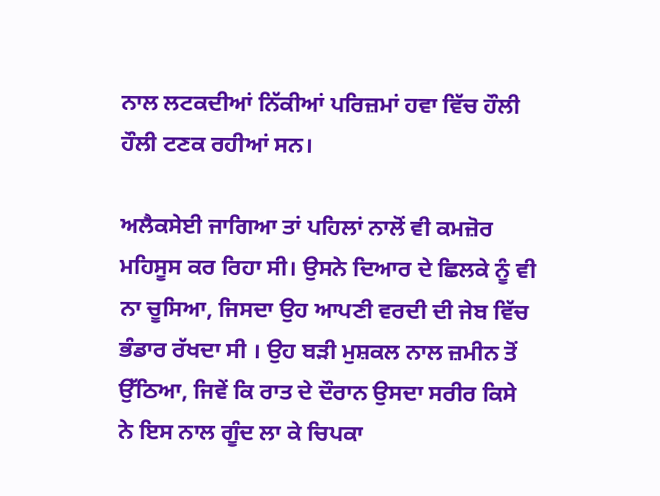ਨਾਲ ਲਟਕਦੀਆਂ ਨਿੱਕੀਆਂ ਪਰਿਜ਼ਮਾਂ ਹਵਾ ਵਿੱਚ ਹੌਲੀ ਹੌਲੀ ਟਣਕ ਰਹੀਆਂ ਸਨ।

ਅਲੈਕਸੇਈ ਜਾਗਿਆ ਤਾਂ ਪਹਿਲਾਂ ਨਾਲੋਂ ਵੀ ਕਮਜ਼ੋਰ ਮਹਿਸੂਸ ਕਰ ਰਿਹਾ ਸੀ। ਉਸਨੇ ਦਿਆਰ ਦੇ ਛਿਲਕੇ ਨੂੰ ਵੀ ਨਾ ਚੂਸਿਆ, ਜਿਸਦਾ ਉਹ ਆਪਣੀ ਵਰਦੀ ਦੀ ਜੇਬ ਵਿੱਚ ਭੰਡਾਰ ਰੱਖਦਾ ਸੀ । ਉਹ ਬੜੀ ਮੁਸ਼ਕਲ ਨਾਲ ਜ਼ਮੀਨ ਤੋਂ ਉੱਠਿਆ, ਜਿਵੇਂ ਕਿ ਰਾਤ ਦੇ ਦੌਰਾਨ ਉਸਦਾ ਸਰੀਰ ਕਿਸੇ ਨੇ ਇਸ ਨਾਲ ਗੂੰਦ ਲਾ ਕੇ ਚਿਪਕਾ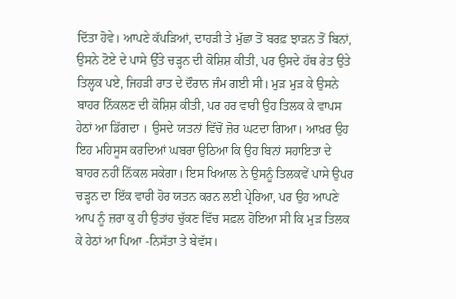ਦਿੱਤਾ ਹੋਵੇ। ਆਪਣੇ ਕੱਪੜਿਆਂ, ਦਾਹੜੀ ਤੇ ਮੁੱਛਾ ਤੋਂ ਬਰਫ਼ ਝਾੜਨ ਤੋਂ ਬਿਨਾਂ, ਉਸਨੇ ਟੋਏ ਦੇ ਪਾਸੇ ਉੱਤੇ ਚੜ੍ਹਨ ਦੀ ਕੋਸ਼ਿਸ਼ ਕੀਤੀ, ਪਰ ਉਸਦੇ ਹੱਥ ਰੇਤ ਉਤੇ ਤਿਲ੍ਹਕ ਪਏ, ਜਿਹੜੀ ਰਾਤ ਦੇ ਦੌਰਾਨ ਜੰਮ ਗਈ ਸੀ। ਮੁੜ ਮੁੜ ਕੇ ਉਸਨੇ ਬਾਹਰ ਨਿੱਕਲਣ ਦੀ ਕੋਸ਼ਿਸ਼ ਕੀਤੀ, ਪਰ ਹਰ ਵਾਰੀ ਉਹ ਤਿਲਕ ਕੇ ਵਾਪਸ ਹੇਠਾਂ ਆ ਡਿੱਗਦਾ । ਉਸਦੇ ਯਤਨਾਂ ਵਿੱਚੋਂ ਜ਼ੋਰ ਘਟਦਾ ਗਿਆ। ਆਖ਼ਰ ਉਹ ਇਹ ਮਹਿਸੂਸ ਕਰਦਿਆਂ ਘਬਰਾ ਉਠਿਆ ਕਿ ਉਹ ਬਿਨਾਂ ਸਹਾਇਤਾ ਦੇ ਬਾਹਰ ਨਹੀਂ ਨਿੱਕਲ ਸਕੇਗਾ। ਇਸ ਖਿਆਲ ਨੇ ਉਸਨੂੰ ਤਿਲਕਵੇਂ ਪਾਸੇ ਉਪਰ ਚੜ੍ਹਨ ਦਾ ਇੱਕ ਵਾਰੀ ਹੋਰ ਯਤਨ ਕਰਨ ਲਈ ਪ੍ਰੇਰਿਆ, ਪਰ ਉਹ ਆਪਣੇ ਆਪ ਨੂੰ ਜ਼ਰਾ ਕੁ ਹੀ ਉਤਾਂਹ ਚੁੱਕਣ ਵਿੱਚ ਸਫ਼ਲ ਹੋਇਆ ਸੀ ਕਿ ਮੁੜ ਤਿਲਕ ਕੇ ਹੇਠਾਂ ਆ ਪਿਆ -ਨਿਸੱਤਾ ਤੇ ਬੇਵੱਸ।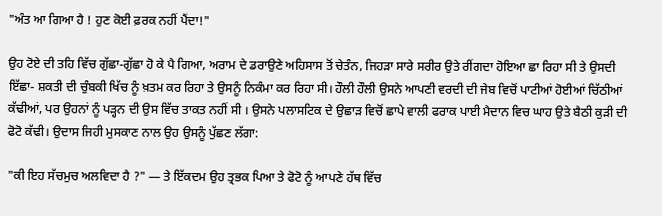"ਅੰਤ ਆ ਗਿਆ ਹੈ ! ਹੁਣ ਕੋਈ ਫ਼ਰਕ ਨਹੀਂ ਪੈਂਦਾ!"

ਉਹ ਟੋਏ ਦੀ ਤਹਿ ਵਿੱਚ ਗੁੱਛਾ-ਗੁੱਛਾ ਹੋ ਕੇ ਪੈ ਗਿਆ, ਅਰਾਮ ਦੇ ਡਰਾਉਣੇ ਅਹਿਸਾਸ ਤੋਂ ਚੇਤੰਨ, ਜਿਹੜਾ ਸਾਰੇ ਸਰੀਰ ਉਤੇ ਰੀਂਗਦਾ ਹੋਇਆ ਛਾ ਰਿਹਾ ਸੀ ਤੇ ਉਸਦੀ ਇੱਛਾ- ਸ਼ਕਤੀ ਦੀ ਚੁੰਬਕੀ ਖਿੱਚ ਨੂੰ ਖ਼ਤਮ ਕਰ ਰਿਹਾ ਤੇ ਉਸਨੂੰ ਨਿਕੰਮਾ ਕਰ ਰਿਹਾ ਸੀ। ਹੌਲੀ ਹੌਲੀ ਉਸਨੇ ਆਪਣੀ ਵਰਦੀ ਦੀ ਜੇਬ ਵਿਚੋਂ ਪਾਟੀਆਂ ਹੋਈਆਂ ਚਿੱਠੀਆਂ ਕੱਢੀਆਂ, ਪਰ ਉਹਨਾਂ ਨੂੰ ਪੜ੍ਹਨ ਦੀ ਉਸ ਵਿੱਚ ਤਾਕਤ ਨਹੀਂ ਸੀ । ਉਸਨੇ ਪਲਾਸਟਿਕ ਦੇ ਉਛਾੜ ਵਿਚੋਂ ਛਾਪੇ ਵਾਲੀ ਫਰਾਕ ਪਾਈ ਮੈਦਾਨ ਵਿਚ ਘਾਹ ਉਤੇ ਬੈਠੀ ਕੁੜੀ ਦੀ ਫੋਟੋ ਕੱਢੀ। ਉਦਾਸ ਜਿਹੀ ਮੁਸਕਾਣ ਨਾਲ ਉਹ ਉਸਨੂੰ ਪੁੱਛਣ ਲੱਗਾ:

"ਕੀ ਇਹ ਸੱਚਮੁਚ ਅਲਵਿਦਾ ਹੈ ?" — ਤੇ ਇੱਕਦਮ ਉਹ ਤ੍ਰਭਕ ਪਿਆ ਤੇ ਫੋਟੋ ਨੂੰ ਆਪਣੇ ਹੱਥ ਵਿੱਚ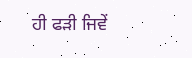ਹੀ ਫੜੀ ਜਿਵੇਂ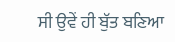ਸੀ ਉਵੇਂ ਹੀ ਬੁੱਤ ਬਣਿਆ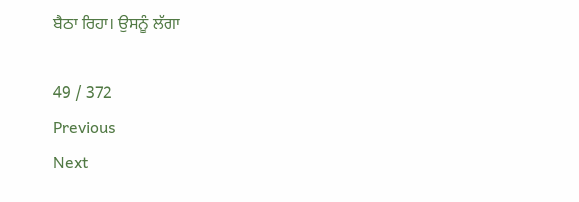ਬੈਠਾ ਰਿਹਾ। ਉਸਨੂੰ ਲੱਗਾ

49 / 372
Previous
Next